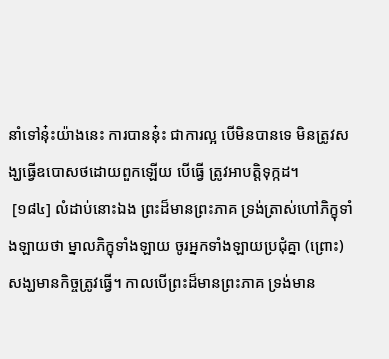នាំទៅនុ៎ះយ៉ាងនេះ ការបាននុ៎ះ ជាការល្អ បើមិនបានទេ មិនត្រូវសង្ឃធ្វើឧបោសថដោយពួកឡើយ បើធ្វើ ត្រូវអាបត្តិទុក្កដ។
 [១៨៤] លំដាប់នោះឯង ព្រះដ៏មានព្រះភាគ ទ្រង់ត្រាស់ហៅភិក្ខុទាំងឡាយថា ម្នាលភិក្ខុទាំងឡាយ ចូរអ្នកទាំងឡាយប្រជុំគ្នា (ព្រោះ) សង្ឃមានកិច្ចត្រូវធ្វើ។ កាលបើព្រះដ៏មានព្រះភាគ ទ្រង់មាន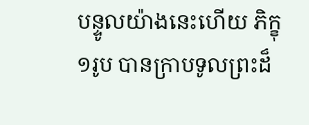បន្ទូលយ៉ាងនេះហើយ ភិក្ខុ១រូប បានក្រាបទូលព្រះដ៏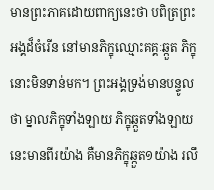មានព្រះភាគដោយពាក្យនេះថា បពិត្រព្រះអង្គដ៏ចំរើន នៅមានភិក្ខុឈ្មោះគគ្គៈឆ្កួត ភិក្ខុនោះមិនទាន់មក។ ព្រះអង្គទ្រង់មានបន្ទូលថា ម្នាលភិក្ខុទាំងឡាយ ភិក្ខុឆ្កួតទាំងឡាយនេះមានពីរយ៉ាង គឺមានភិក្ខុឆ្កួត១យ៉ាង រលឹ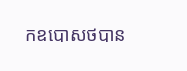កឧបោសថបាន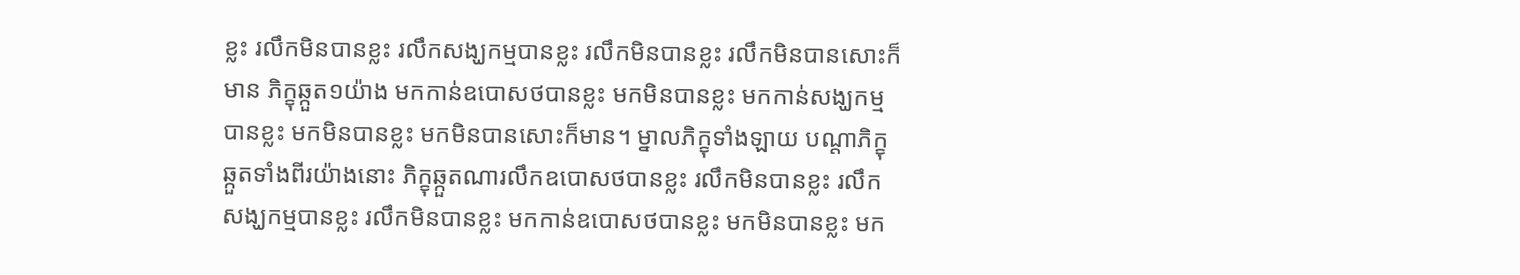ខ្លះ រលឹកមិនបានខ្លះ រលឹកសង្ឃកម្មបានខ្លះ រលឹកមិនបានខ្លះ រលឹកមិនបានសោះក៏មាន ភិក្ខុឆ្កួត១យ៉ាង មកកាន់ឧបោសថបានខ្លះ មកមិនបានខ្លះ មកកាន់សង្ឃកម្មបានខ្លះ មកមិនបានខ្លះ មកមិនបានសោះក៏មាន។ ម្នាលភិក្ខុទាំងឡាយ បណ្តាភិក្ខុឆ្កួតទាំងពីរយ៉ាងនោះ ភិក្ខុឆ្កួតណារលឹកឧបោសថបានខ្លះ រលឹកមិនបានខ្លះ រលឹកសង្ឃកម្មបានខ្លះ រលឹកមិនបានខ្លះ មកកាន់ឧបោសថបានខ្លះ មកមិនបានខ្លះ មក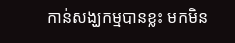កាន់សង្ឃកម្មបានខ្លះ មកមិន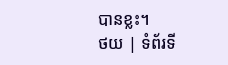បានខ្លះ។
ថយ | ទំព័រទី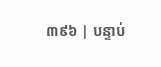៣៩៦ | បន្ទាប់